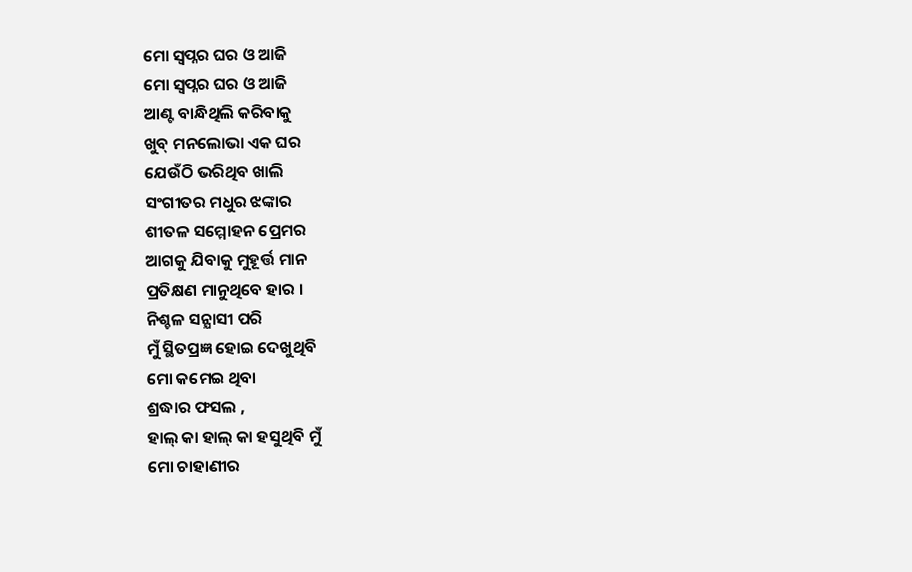ମୋ ସ୍ବପ୍ନର ଘର ଓ ଆଜି
ମୋ ସ୍ବପ୍ନର ଘର ଓ ଆଜି
ଆଣ୍ଟ ବାନ୍ଧିଥିଲି କରିବାକୁ
ଖୁବ୍ ମନଲୋଭା ଏକ ଘର
ଯେଉଁଠି ଭରିଥିବ ଖାଲି
ସଂଗୀତର ମଧୁର ଝଙ୍କାର
ଶୀତଳ ସମ୍ମୋହନ ପ୍ରେମର
ଆଗକୁ ଯିବାକୁ ମୁହୂର୍ତ୍ତ ମାନ
ପ୍ରତିକ୍ଷଣ ମାନୁଥିବେ ହାର ।
ନିଶ୍ଚଳ ସନ୍ଯାସୀ ପରି
ମୁଁ ସ୍ଥିତପ୍ରଜ୍ଞ ହୋଇ ଦେଖୁଥିବି
ମୋ କମେଇ ଥିବା
ଶ୍ରଦ୍ଧାର ଫସଲ ,
ହାଲ୍ କା ହାଲ୍ କା ହସୁଥିବି ମୁଁ
ମୋ ଚାହାଣୀର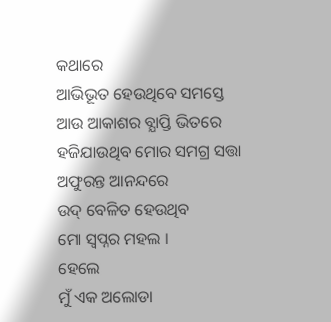କଥାରେ
ଆଭିଭୂତ ହେଉଥିବେ ସମସ୍ତେ
ଆଉ ଆକାଶର ବ୍ଯାପ୍ତି ଭିତରେ
ହଜିଯାଉଥିବ ମୋର ସମଗ୍ର ସତ୍ତା
ଅଫୁରନ୍ତ ଆନନ୍ଦରେ
ଉଦ୍ ବେଳିତ ହେଉଥିବ
ମୋ ସ୍ବପ୍ନର ମହଲ ।
ହେଲେ
ମୁଁ ଏକ ଅଲୋଡା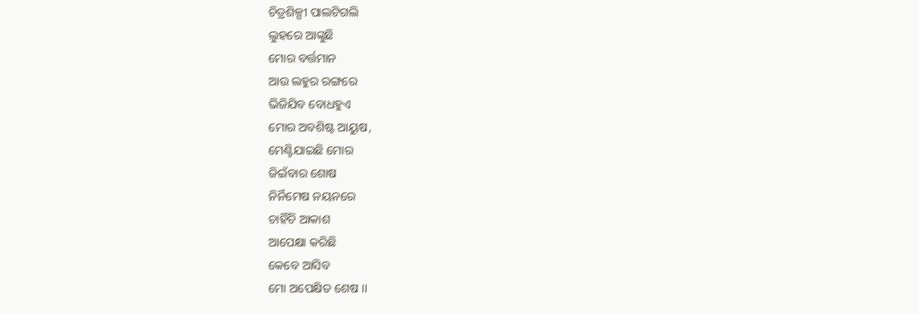ଚିତ୍ରଶିଳ୍ପୀ ପାଲଟିଗଲି
ଲୁହରେ ଆଙ୍କୁଛି
ମୋର ବର୍ତ୍ତମାନ
ଆଉ ଲହୁର ରଙ୍ଗରେ
ଭିଜିଯିବ ବୋଧହୁଏ
ମୋର ଅବଶିଷ୍ଟ ଆୟୁଷ,
ମେଣ୍ଟିଯାଇଛି ମୋର
ଜିଇଁବାର ଶୋଷ
ନିର୍ନିମେଷ ନୟନରେ
ଚାହିଁଚି ଆକାଶ
ଆପେକ୍ଷା କରିଛି
କେବେ ଆସିବ
ମୋ ଅପେକ୍ଷିତ ଶେଷ ।।